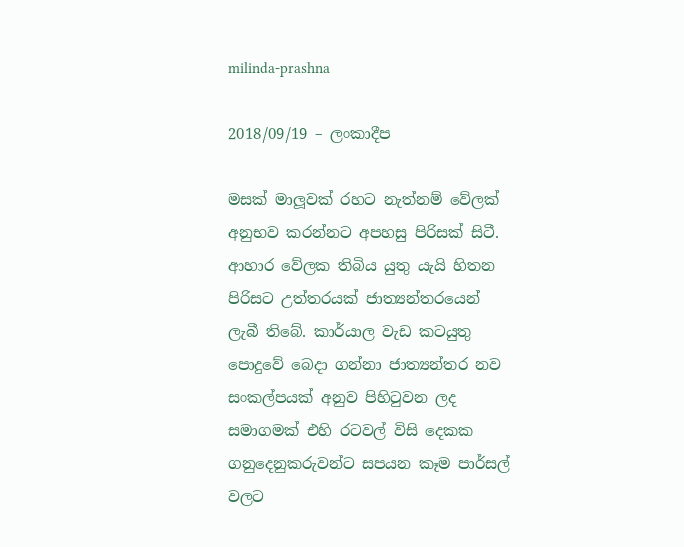milinda-prashna

2018/09/19 – ලංකාදීප

මසක් මාලූවක් රහට නැත්නම් වේලක් අනුභව කරන්නට අපහසු පිරිසක් සිටී. ආහාර වේලක තිබිය යුතු යැයි හිතන පිරිසට උත්තරයක් ජාත්‍යන්තරයෙන් ලැබී තිබේ. කාර්යාල වැඩ කටයුතු පොදුවේ බෙදා ගන්නා ජාත්‍යන්තර නව සංකල්පයක් අනුව පිහිටුවන ලද සමාගමක් එහි රටවල් විසි දෙකක ගනුදෙනුකරුවන්ට සපයන කෑම පාර්සල් වලට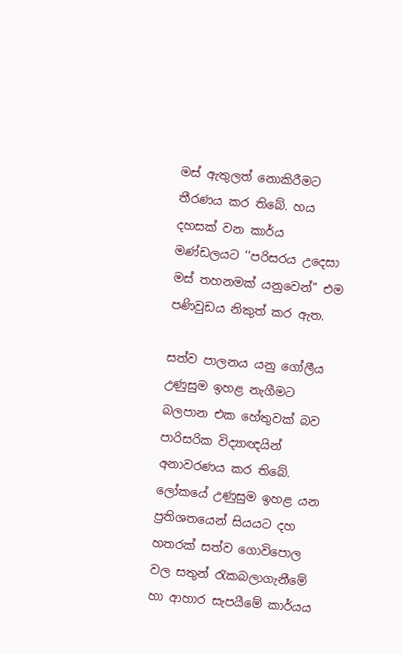මස් ඇතුලත් නොකිරීමට තීරණය කර තිබේ. හය දහසක් වන කාර්ය මණ්ඩලයට ‘‘පරිසරය උදෙසා මස් තහනමක් යනුවෙන්’’ එම පණිවුඩය නිකුත් කර ඇත.

සත්ව පාලනය යනු ගෝලීය උණුසුම ඉහළ නැගීමට බලපාන එක හේතුවක් බව පාරිසරික විද්‍යාඥයින් අනාවරණය කර තිබේ. ලෝකයේ උණුසුම ඉහළ යන ප්‍රතිශතයෙන් සියයට දහ හතරක් සත්ව ගොවිපොල වල සතුන් රැකබලාගැනීමේ හා ආහාර සැපයීමේ කාර්යය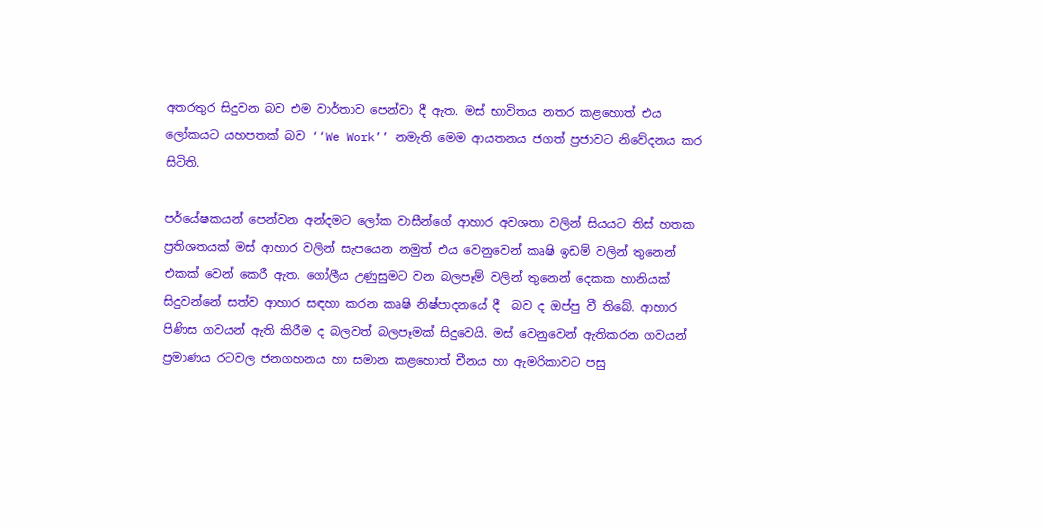අතරතුර සිදුවන බව එම වාර්තාව පෙන්වා දී ඇත. මස් භාවිතය නතර කළහොත් එය ලෝකයට යහපතක් බව ‘‘We Work’’ නමැති මෙම ආයතනය ජගත් ප්‍රජාවට නිවේදනය කර සිටිති.

පර්යේෂකයන් පෙන්වන අන්දමට ලෝක වාසීන්ගේ ආහාර අවශතා වලින් සියයට තිස් හතක ප්‍රතිශතයක් මස් ආහාර වලින් සැපයෙන නමුත් එය වෙනුවෙන් කෘෂි ඉඩම් වලින් තුනෙන් එකක් වෙන් කෙරී ඇත. ගෝලීය උණුසුමට වන බලපෑම් වලින් තුනෙන් දෙකක හානියක් සිදුවන්නේ සත්ව ආහාර සඳහා කරන කෘෂි නිෂ්පාදනයේ දී  බව ද ඔප්පු වී තිබේ. ආහාර පිණිස ගවයන් ඇති කිරීම ද බලවත් බලපෑමක් සිදුවෙයි. මස් වෙනුවෙන් ඇතිකරන ගවයන් ප්‍රමාණය රටවල ජනගහනය හා සමාන කළහොත් චීනය හා ඇමරිකාවට පසු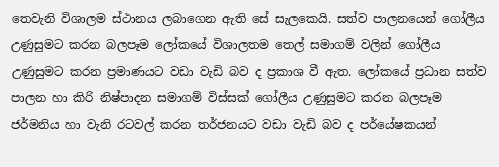තෙවැනි විශාලම ස්ථානය ලබාගෙන ඇති සේ සැලකෙයි. සත්ව පාලනයෙන් ගෝලීය උණුසුමට කරන බලපෑම ලෝකයේ විශාලතම තෙල් සමාගම් වලින් ගෝලීය උණුසුමට කරන ප්‍රමාණයට වඩා වැඩි බව ද ප්‍රකාශ වී ඇත. ලෝකයේ ප්‍රධාන සත්ව පාලන හා කිරි නිෂ්පාදන සමාගම් විස්සක් ගෝලීය උණුසුමට කරන බලපෑම ජර්මනිය හා වැනි රටවල් කරන තර්ජනයට වඩා වැඩි බව ද පර්යේෂකයන්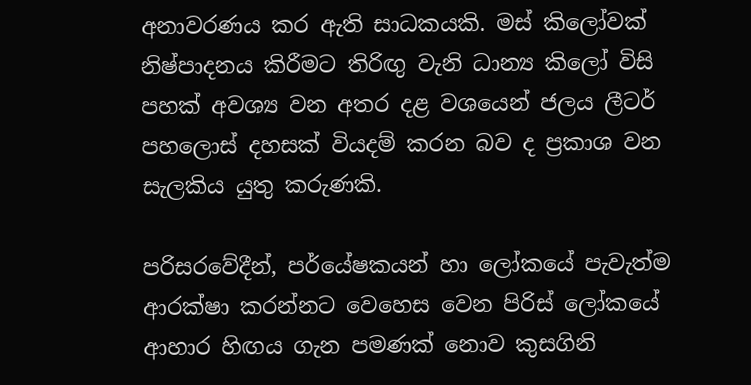අනාවරණය කර ඇති සාධකයකි. මස් කිලෝවක් නිෂ්පාදනය කිරීමට තිරිඟු වැනි ධාන්‍ය කිලෝ විසි පහක් අවශ්‍ය වන අතර දළ වශයෙන් ජලය ලීටර් පහලොස් දහසක් වියදම් කරන බව ද ප්‍රකාශ වන සැලකිය යුතු කරුණකි.

පරිසරවේදීන්, පර්යේෂකයන් හා ලෝකයේ පැවැත්ම ආරක්ෂා කරන්නට වෙහෙස වෙන පිරිස් ලෝකයේ ආහාර හිඟය ගැන පමණක් නොව කුසගිනි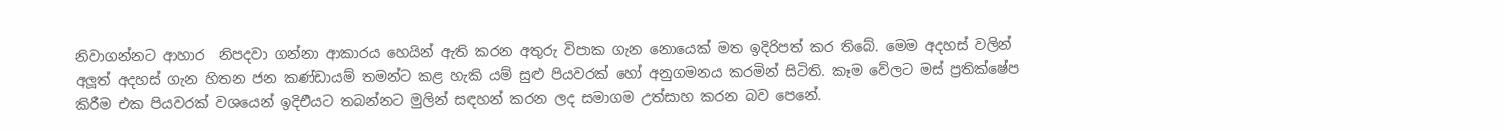නිවාගන්නට ආහාර  නිපදවා ගන්නා ආකාරය හෙයින් ඇති කරන අතුරු විපාක ගැන නොයෙක් මත ඉදිරිපත් කර තිබේ. මෙම අදහස් වලින් අලූත් අදහස් ගැන හිතන ජන කණ්ඩායම් තමන්ට කළ හැකි යම් සුළු පියවරක් හෝ අනුගමනය කරමින් සිටිති. කෑම වේලට මස් ප්‍රතික්ෂේප කිරීම එක පියවරක් වශයෙන් ඉදිඑියට තබන්නට මුලින් සඳහන් කරන ලද සමාගම උත්සාහ කරන බව පෙනේ.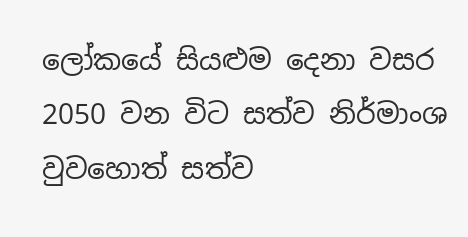ලෝකයේ සියළුම දෙනා වසර 2050 වන විට සත්ව නිර්මාංශ වුවහොත් සත්ව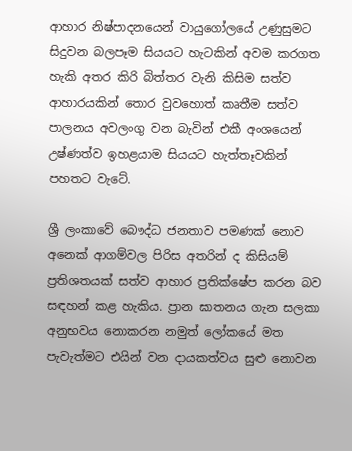ආහාර නිෂ්පාදනයෙන් වායුගෝලයේ උණුසුමට සිදුවන බලපෑම සියයට හැටකින් අවම කරගත හැකි අතර කිරි බිත්තර වැනි කිසිම සත්ව ආහාරයකින් තොර වුවහොත් කෘතීම සත්ව පාලනය අවලංගු වන බැවින් එකී අංශයෙන් උෂ්ණත්ව ඉහළයාම සියයට හැත්තෑවකින් පහතට වැටේ.

ශ්‍රී ලංකාවේ බෞද්ධ ජනතාව පමණක් නොව අනෙක් ආගම්වල පිරිස අතරින් ද කිසියම් ප්‍රතිශතයක් සත්ව ආහාර ප්‍රතික්ෂේප කරන බව සඳහන් කළ හැකිය. ප්‍රාන ඝාතනය ගැන සලකා අනුභවය නොකරන නමුත් ලෝකයේ මත පැවැත්මට එයින් වන දායකත්වය සුළු නොවන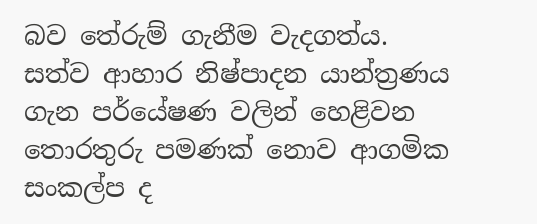බව තේරුම් ගැනීම වැදගත්ය. සත්ව ආහාර නිෂ්පාදන යාන්ත්‍රණය ගැන පර්යේෂණ වලින් හෙළිවන තොරතුරු පමණක් නොව ආගමික සංකල්ප ද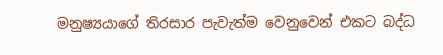මනුෂ්‍යයාගේ තිරසාර පැවැත්ම වෙනුවෙන් එකට බද්ධ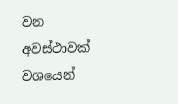වන අවස්ථාවක් වශයෙන්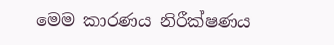මෙම කාරණය නිරීක්ෂණය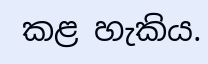කළ හැකිය.